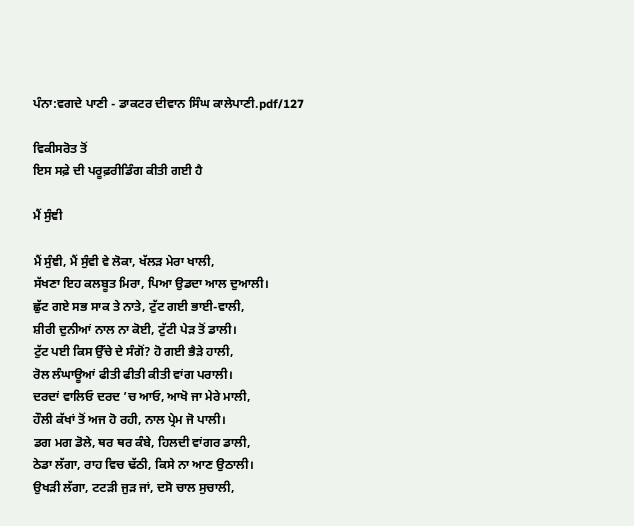ਪੰਨਾ:ਵਗਦੇ ਪਾਣੀ - ਡਾਕਟਰ ਦੀਵਾਨ ਸਿੰਘ ਕਾਲੇਪਾਣੀ.pdf/127

ਵਿਕੀਸਰੋਤ ਤੋਂ
ਇਸ ਸਫ਼ੇ ਦੀ ਪਰੂਫ਼ਰੀਡਿੰਗ ਕੀਤੀ ਗਈ ਹੈ

ਮੈਂ ਸੁੰਞੀ

ਮੈਂ ਸੁੰਞੀ, ਮੈਂ ਸੁੰਵੀ ਵੇ ਲੋਕਾ, ਖੱਲੜ ਮੇਰਾ ਖਾਲੀ,
ਸੱਖਣਾ ਇਹ ਕਲਬੂਤ ਮਿਰਾ, ਪਿਆ ਉਡਦਾ ਆਲ ਦੁਆਲੀ।
ਛੁੱਟ ਗਏ ਸਭ ਸਾਕ ਤੇ ਨਾਤੇ, ਟੁੱਟ ਗਈ ਭਾਈ-ਵਾਲੀ,
ਸ਼ੀਰੀ ਦੁਨੀਆਂ ਨਾਲ ਨਾ ਕੋਈ, ਟੁੱਟੀ ਪੇੜ ਤੋਂ ਡਾਲੀ।
ਟੁੱਟ ਪਈ ਕਿਸ ਉੱਚੇ ਦੇ ਸੰਗੋਂ? ਹੋ ਗਈ ਭੈੜੇ ਹਾਲੀ,
ਰੋਲ ਲੰਘਾਊਆਂ ਫੀਤੀ ਫੀਤੀ ਕੀਤੀ ਵਾਂਗ ਪਰਾਲੀ।
ਦਰਦਾਂ ਵਾਲਿਓ ਦਰਦ ’ਚ ਆਓ, ਆਖੋ ਜਾ ਮੇਰੇ ਮਾਲੀ,
ਹੌਲੀ ਕੱਖਾਂ ਤੋਂ ਅਜ ਹੋ ਰਹੀ, ਨਾਲ ਪ੍ਰੇਮ ਜੋ ਪਾਲੀ।
ਡਗ ਮਗ ਡੋਲੇ, ਥਰ ਥਰ ਕੰਬੇ, ਹਿਲਦੀ ਵਾਂਗਰ ਡਾਲੀ,
ਠੇਡਾ ਲੱਗਾ, ਰਾਹ ਵਿਚ ਢੱਠੀ, ਕਿਸੇ ਨਾ ਆਣ ਉਠਾਲੀ।
ਉਖੜੀ ਲੱਗਾ, ਟਟੜੀ ਜੁੜ ਜਾਂ, ਦਸੋ ਚਾਲ ਸੁਚਾਲੀ,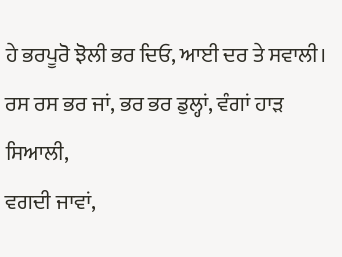ਹੇ ਭਰਪੂਰੋ ਝੋਲੀ ਭਰ ਦਿਓ, ਆਈ ਦਰ ਤੇ ਸਵਾਲੀ।
ਰਸ ਰਸ ਭਰ ਜਾਂ, ਭਰ ਭਰ ਡੁਲ੍ਹਾਂ, ਵੰਗਾਂ ਹਾੜ ਸਿਆਲੀ,
ਵਗਦੀ ਜਾਵਾਂ,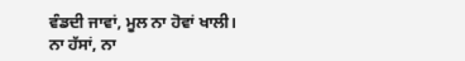ਵੰਡਦੀ ਜਾਵਾਂ, ਮੂਲ ਨਾ ਹੋਵਾਂ ਖਾਲੀ।
ਨਾ ਹੱਸਾਂ, ਨਾ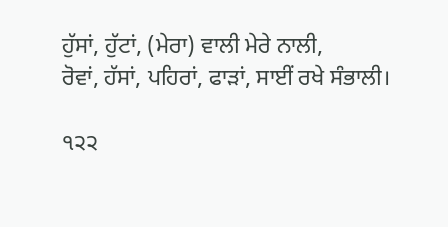ਹੁੱਸਾਂ, ਹੁੱਟਾਂ, (ਮੇਰਾ) ਵਾਲੀ ਮੇਰੇ ਨਾਲੀ,
ਰੋਵਾਂ, ਹੱਸਾਂ, ਪਹਿਰਾਂ, ਫਾੜਾਂ, ਸਾਈਂ ਰਖੇ ਸੰਭਾਲੀ।

੧੨੨